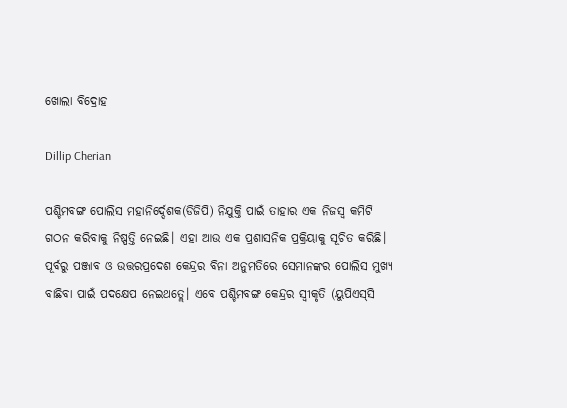ଖୋଲା ବିଦ୍ରୋହ

Dillip Cherian

ପଶ୍ଚିମବଙ୍ଗ ପୋଲିସ ମହାନିର୍ଦ୍ଦେଶକ(ଡିଜିପି) ନିଯୁକ୍ତି ପାଇଁ ତାହାର ଏକ ନିଜସ୍ବ କମିଟି ଗଠନ କରିବାକୁ ନିଷ୍ପତ୍ତି ନେଇଛି। ଏହା ଆଉ ଏକ ପ୍ରଶାସନିକ ପ୍ରକ୍ରିୟାକୁ ସୂଚିତ କରିଛି। ପୂର୍ବରୁ ପଞ୍ଜାବ ଓ ଉତ୍ତରପ୍ରଦେଶ କେନ୍ଦ୍ରର ବିନା ଅନୁମତିରେ ସେମାନଙ୍କର ପୋଲିସ ମୁଖ୍ୟ ବାଛିବା ପାଇଁ ପଦକ୍ଷେପ ନେଇଥତ୍ଲେ। ଏବେ ପଶ୍ଚିମବଙ୍ଗ କେନ୍ଦ୍ରର ସ୍ବୀକୃତି (ୟୁପିଏସ୍‍ସି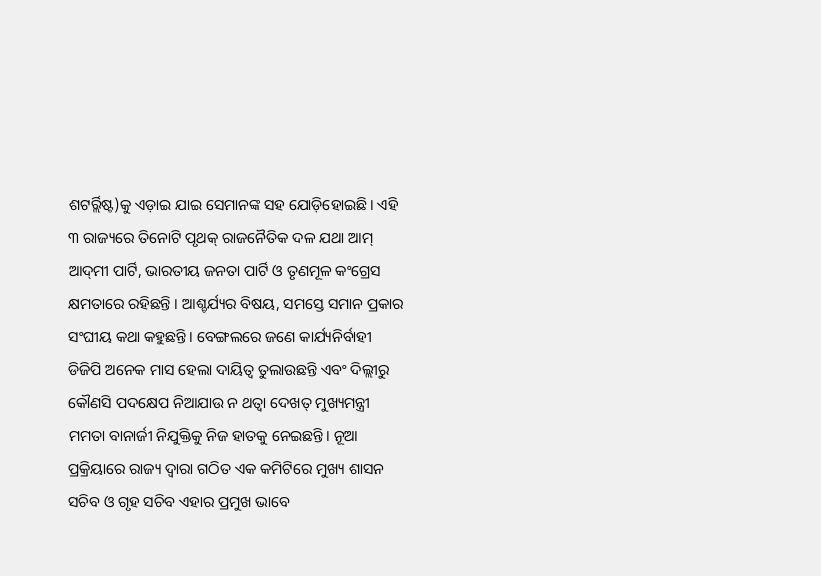ଶଟର୍ର୍ଲିଷ୍ଟ)କୁ ଏଡ଼ାଇ ଯାଇ ସେମାନଙ୍କ ସହ ଯୋଡ଼ିହୋଇଛି। ଏହି ୩ ରାଜ୍ୟରେ ତିନୋଟି ପୃଥକ୍‍ ରାଜନୈତିକ ଦଳ ଯଥା ଆମ୍‍ ଆଦ୍‍ମୀ ପାର୍ଟି, ଭାରତୀୟ ଜନତା ପାର୍ଟି ଓ ତୃଣମୂଳ କଂଗ୍ରେସ କ୍ଷମତାରେ ରହିଛନ୍ତି । ଆଶ୍ଚର୍ଯ୍ୟର ବିଷୟ, ସମସ୍ତେ ସମାନ ପ୍ରକାର ସଂଘୀୟ କଥା କହୁଛନ୍ତି। ବେଙ୍ଗଲରେ ଜଣେ କାର୍ଯ୍ୟନିର୍ବାହୀ ଡିଜିପି ଅନେକ ମାସ ହେଲା ଦାୟିତ୍ୱ ତୁଲାଉଛନ୍ତି ଏବଂ ଦିଲ୍ଲୀରୁ କୌଣସି ପଦକ୍ଷେପ ନିଆଯାଉ ନ ଥତ୍ବା ଦେଖତ୍ ମୁଖ୍ୟମନ୍ତ୍ରୀ ମମତା ବାନାର୍ଜୀ ନିଯୁକ୍ତିକୁ ନିଜ ହାତକୁ ନେଇଛନ୍ତି। ନୂଆ ପ୍ରକ୍ରିୟାରେ ରାଜ୍ୟ ଦ୍ୱାରା ଗଠିତ ଏକ କମିଟିରେ ମୁଖ୍ୟ ଶାସନ ସଚିବ ଓ ଗୃହ ସଚିବ ଏହାର ପ୍ରମୁଖ ଭାବେ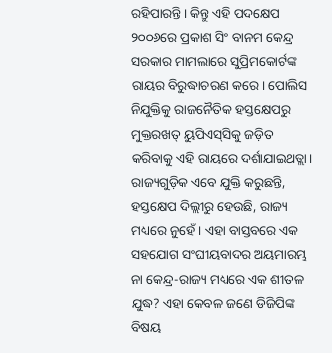ରହିପାରନ୍ତି। କିନ୍ତୁ ଏହି ପଦକ୍ଷେପ ୨୦୦୬ରେ ପ୍ରକାଶ ସିଂ ବାନମ କେନ୍ଦ୍ର ସରକାର ମାମଲାରେ ସୁପ୍ରିମକୋର୍ଟଙ୍କ ରାୟର ବିରୁଦ୍ଧାଚରଣ କରେ। ପୋଲିସ ନିଯୁକ୍ତିକୁ ରାଜନୈତିକ ହସ୍ତକ୍ଷେପରୁ ମୁକ୍ତରଖତ୍ ୟୁପିଏସ୍‍ସିକୁ ଜଡ଼ିତ କରିବାକୁ ଏହି ରାୟରେ ଦର୍ଶାଯାଇଥତ୍ଲା। ରାଜ୍ୟଗୁଡ଼ିକ ଏବେ ଯୁକ୍ତି କରୁଛନ୍ତି, ହସ୍ତକ୍ଷେପ ଦିଲ୍ଲୀରୁ ହେଉଛି, ରାଜ୍ୟ ମଧ୍ୟରେ ନୁହେଁ। ଏହା ବାସ୍ତବରେ ଏକ ସହଯୋଗ ସଂଘୀୟବାଦର ଅୟମାରମ୍ଭ ନା କେନ୍ଦ୍ର-ରାଜ୍ୟ ମଧ୍ୟରେ ଏକ ଶୀତଳ ଯୁଦ୍ଧ? ଏହା କେବଳ ଜଣେ ଡିଜିପିଙ୍କ ବିଷୟ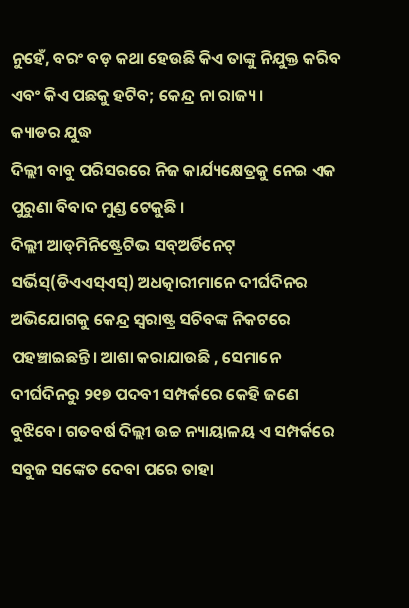ନୁହେଁ, ବରଂ ବଡ଼ କଥା ହେଉଛି କିଏ ତାଙ୍କୁ ନିଯୁକ୍ତ କରିବ ଏବଂ କିଏ ପଛକୁ ହଟିବ; କେନ୍ଦ୍ର ନା ରାଜ୍ୟ।
କ୍ୟାଡର ଯୁଦ୍ଧ
ଦିଲ୍ଲୀ ବାବୁ ପରିସରରେ ନିଜ କାର୍ଯ୍ୟକ୍ଷେତ୍ରକୁ ନେଇ ଏକ ପୁରୁଣା ବିବାଦ ମୁଣ୍ଡ ଟେକୁଛି ।
ଦିଲ୍ଲୀ ଆଡ୍‍ମିନିଷ୍ଟ୍ରେଟିଭ ସବ୍‍ଅର୍ଡିନେଟ୍‍ ସର୍ଭିସ୍‍(ଡିଏଏସ୍‍ଏସ୍‍) ଅଧତ୍କାରୀମାନେ ଦୀର୍ଘଦିନର ଅଭିଯୋଗକୁ କେନ୍ଦ୍ର ସ୍ବରାଷ୍ଟ୍ର ସଚିବଙ୍କ ନିକଟରେ ପହଞ୍ଚାଇଛନ୍ତି। ଆଶା କରାଯାଉଛି , ସେମାନେ ଦୀର୍ଘଦିନରୁ ୨୧୭ ପଦବୀ ସମ୍ପର୍କରେ କେହି ଜଣେ ବୁଝିବେ। ଗତବର୍ଷ ଦିଲ୍ଲୀ ଉଚ୍ଚ ନ୍ୟାୟାଳୟ ଏ ସମ୍ପର୍କରେ ସବୁଜ ସଙ୍କେତ ଦେବା ପରେ ତାହା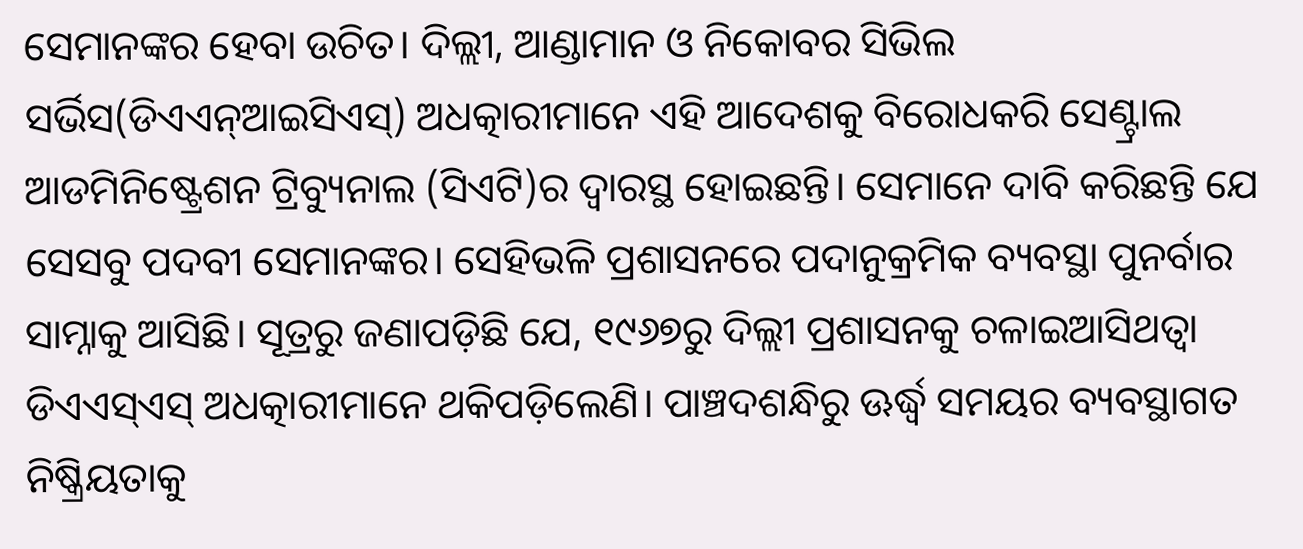ସେମାନଙ୍କର ହେବା ଉଚିତ। ଦିଲ୍ଲୀ, ଆଣ୍ଡାମାନ ଓ ନିକୋବର ସିଭିଲ ସର୍ଭିସ(ଡିଏଏନ୍‍ଆଇସିଏସ୍‍) ଅଧତ୍କାରୀମାନେ ଏହି ଆଦେଶକୁ ବିରୋଧକରି ସେଣ୍ଟ୍ରାଲ ଆଡମିନିଷ୍ଟ୍ରେଶନ ଟ୍ରିବ୍ୟୁନାଲ (ସିଏଟି)ର ଦ୍ୱାରସ୍ଥ ହୋଇଛନ୍ତି। ସେମାନେ ଦାବି କରିଛନ୍ତି ଯେ ସେସବୁ ପଦବୀ ସେମାନଙ୍କର। ସେହିଭଳି ପ୍ରଶାସନରେ ପଦାନୁକ୍ରମିକ ବ୍ୟବସ୍ଥା ପୁନର୍ବାର ସାମ୍ନାକୁ ଆସିଛି। ସୂତ୍ରରୁ ଜଣାପଡ଼ିଛି ଯେ, ୧୯୬୭ରୁ ଦିଲ୍ଲୀ ପ୍ରଶାସନକୁ ଚଳାଇଆସିଥତ୍ବା ଡିଏଏସ୍‍ଏସ୍‍ ଅଧତ୍କାରୀମାନେ ଥକିପଡ଼ିଲେଣି। ପାଞ୍ଚଦଶନ୍ଧିରୁ ଊର୍ଦ୍ଧ୍ୱ ସମୟର ବ୍ୟବସ୍ଥାଗତ ନିଷ୍କ୍ରିୟତାକୁ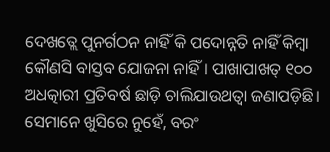ଦେଖତ୍ଲେ ପୁନର୍ଗଠନ ନାହିଁ କି ପଦୋନ୍ନତି ନାହିଁ କିମ୍ବା କୌଣସି ବାସ୍ତବ ଯୋଜନା ନାହିଁ। ପାଖାପାଖତ୍ ୧୦୦ ଅଧତ୍କାରୀ ପ୍ରତିବର୍ଷ ଛାଡ଼ି ଚାଲିଯାଉଥତ୍ବା ଜଣାପଡ଼ିଛି। ସେମାନେ ଖୁସିରେ ନୁହେଁ, ବରଂ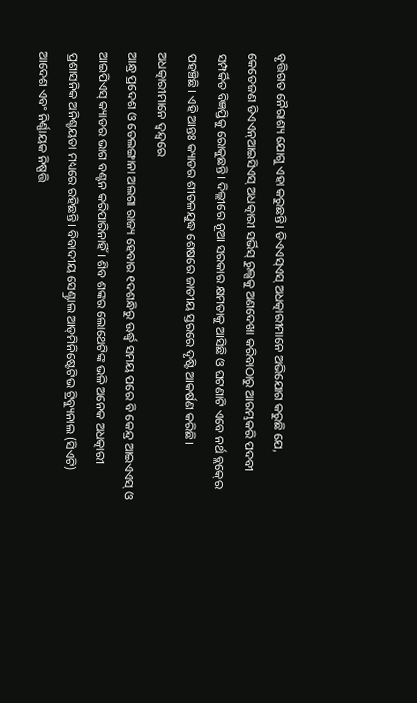ବୃତ୍ତିଗତ ନୈରାଶ୍ୟ ଯୋଗୁ ଏହା କରୁଛନ୍ତି। ଡିଏଏସ୍‍ଏସ୍‍ ଅଧତ୍କାରୀମାନେ ଅଭିଯୋଗ କରୁଛି ଯେ, କେତେଜଣ ଡିଏଏନ୍‍ଆଇସିଏସ୍‍ ଅଧତ୍କାରୀ ସର୍ଭିସ୍‍ ରୁଲ୍ସକୁ ଅଣଦେଖା କରିବାଠାରୁ ଆରମ୍ଭକରି ପଦବୀ ସମ୍ପର୍କିତ ବିଜ୍ଞପ୍ତିକୁ ରୋକୁଛନ୍ତି। ଦିଲ୍ଲୀରେ ନୂଆ ସରକାର କ୍ଷମତାକୁ ଆସିଛି ଓ ଘଟଣାଟି ଏବେ ନର୍ଥ ବ୍ଲକ୍‍ରେ ପହଞ୍ଚିଛି। ଏହି ଆନ୍ତଃ କ୍ୟାଡର ଶୀତଳଯୁଦ୍ଧ ଶେଷରେ ଜାତୀୟ ସ୍ତରରେ ଦୃଷ୍ଟି ଆକର୍ଷଣ କରିଛି।
ଅଧତ୍କାରୀମାନେ ଦ୍ୱନ୍ଦ୍ୱରେ
ଆନ୍ଧ୍ର ପ୍ରଦେଶ ଓ ତେଲଙ୍ଗାନା ଅଲଗା ରାଜ୍ୟ ହେବାର ୧ଦଶନ୍ଧିରୁ ଊର୍ଦ୍ଧ୍ୱ ସମୟ ପରେ ବି କେନ୍ଦ୍ର ଆଇଏଏସ୍‍ ଓ ଆଇପିଏସ୍‍ କ୍ୟାଡର ଭାଗ ବଣ୍ଟନ କରିପାରିନାହିଁ। ଶିବ ଶଙ୍କର ଲୋଥେଟିଙ୍କ ଭଳି ଅନେକ ଅଧତ୍କାରୀ ପ୍ରଶାସନିକ ଅନିଶ୍ଚୟତା ମଧ୍ୟରେ ରହିଛନ୍ତି। ବିବାଦୀୟ ସେଣ୍ଟ୍ରାଲ ଆଡ୍‍ମିନିଷ୍ଟେଟିଭ ଟ୍ରିବ୍ୟୁନାଲ (ସିଏଟି) ଆଦେଶ ଏବଂ ନିର୍ଣ୍ଣାୟକ ନିଷ୍ପତ୍ତି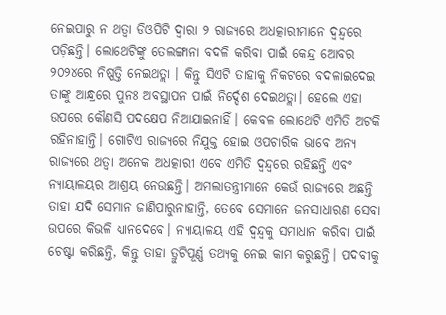ନେଇପାରୁ ନ ଥତ୍ବା ଡିଓପିଟି ଦ୍ୱାରା ୨ ରାଜ୍ୟରେ ଅଧତ୍କାରୀମାନେ ଦ୍ୱନ୍ଦ୍ୱରେ ପଡ଼ିଛନ୍ତି। ଲୋଥେଟିଙ୍କୁ ତେଲଙ୍ଗାନା ବଦଳି କରିବା ପାଇଁ କେନ୍ଦ୍ର ଅୋବର ୨୦୨୪ରେ ନିଷ୍ପତ୍ତି ନେଇଥତ୍ଲା । କିନ୍ତୁ ସିଏଟି ତାହାକୁ ନିକଟରେ ବଦଳାଇଦେଇ ତାଙ୍କୁ ଆନ୍ଧ୍ରରେ ପୁନଃ ଅବସ୍ଥାପନ ପାଇଁ ନିର୍ଦ୍ଦେଶ ଦେଇଥତ୍ଲା। ହେଲେ ଏହା ଉପରେ କୌଣସି ପଦକ୍ଷେପ ନିଆଯାଇନାହିଁ। କେବଳ ଲୋଥେଟି ଏମିତି ଅଟକି ରହିନାହାନ୍ତି। ଗୋଟିଏ ରାଜ୍ୟରେ ନିଯୁକ୍ତ ହୋଇ ଓପଚାରିକ ଭାବେ ଅନ୍ୟ ରାଜ୍ୟରେ ଥତ୍ବା ଅନେକ ଅଧତ୍କାରୀ ଏବେ ଏମିତି ଦ୍ୱନ୍ଦ୍ୱରେ ରହିଛନ୍ତି ଏବଂ ନ୍ୟାୟାଳୟର ଆଶ୍ରୟ ନେଉଛନ୍ତି। ଅମଲାତନ୍ତ୍ରୀମାନେ କେଉଁ ରାଜ୍ୟରେ ଅଛନ୍ତି ତାହା ଯଦି ସେମାନ ଜାଣିପାରୁନାହାନ୍ତି, ତେବେ ସେମାନେ ଜନସାଧାରଣ ସେବା ଉପରେ କିଭଳି ଧ୍ୟାନଦେବେ। ନ୍ୟାୟାଳୟ ଏହି ଦ୍ୱନ୍ଦ୍ୱକୁ ସମାଧାନ କରିବା ପାଇଁ ଚେଷ୍ଟା କରିଛନ୍ତି, କିନ୍ତୁ ତାହା ତ୍ରୁଟିପୂର୍ଣ୍ଣ ତଥ୍ୟକୁ ନେଇ କାମ କରୁଛନ୍ତି। ପଦବୀକୁ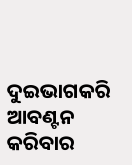ଦୁଇଭାଗକରି ଆବଣ୍ଟନ କରିବାର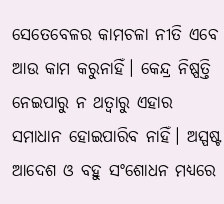ସେତେବେଳର କାମଚଳା ନୀତି ଏବେ ଆଉ କାମ କରୁନାହିଁ। କେନ୍ଦ୍ର ନିଷ୍ପତ୍ତି ନେଇପାରୁ ନ ଥତ୍ବାରୁ ଏହାର ସମାଧାନ ହୋଇପାରିବ ନାହିଁ। ଅସ୍ପଷ୍ଟ ଆଦେଶ ଓ ବହୁ ସଂଶୋଧନ ମଧ୍ୟରେ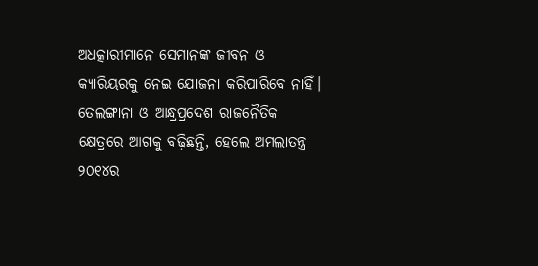ଅଧତ୍କାରୀମାନେ ସେମାନଙ୍କ ଜୀବନ ଓ କ୍ୟାରିୟରକୁ ନେଇ ଯୋଜନା କରିପାରିବେ ନାହିଁ। ତେଲଙ୍ଗାନା ଓ ଆନ୍ଧ୍ରପ୍ରଦେଶ ରାଜନୈତିକ କ୍ଷେତ୍ରରେ ଆଗକୁ ବଢ଼ିଛନ୍ତି, ହେଲେ ଅମଲାତନ୍ତ୍ର ୨୦୧୪ର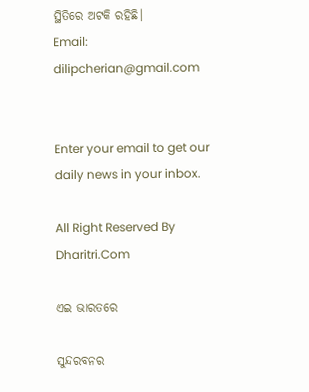ସ୍ଥିତିରେ ଅଟକି ରହିଛି।
Email: dilipcherian@gmail.com


Enter your email to get our daily news in your inbox.

All Right Reserved By Dharitri.Com

ଏଇ ଭାରତରେ

ସୁନ୍ଦରବନର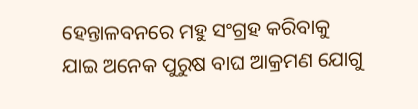ହେନ୍ତାଳବନରେ ମହୁ ସଂଗ୍ରହ କରିବାକୁ ଯାଇ ଅନେକ ପୁରୁଷ ବାଘ ଆକ୍ରମଣ ଯୋଗୁ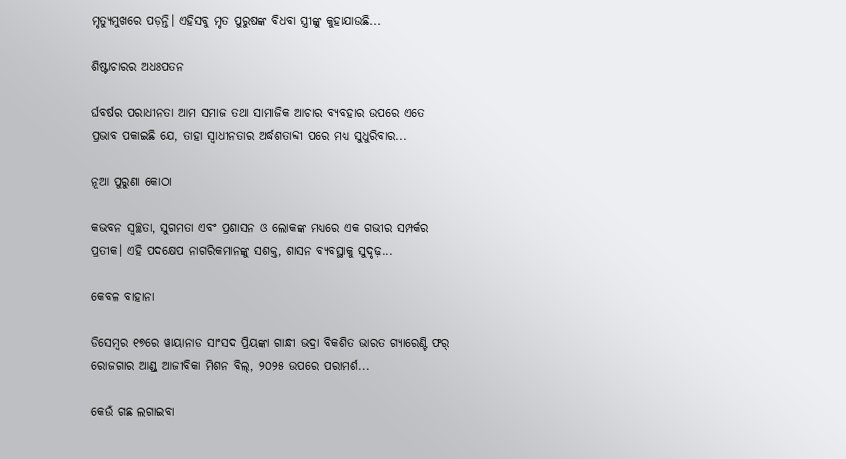ମୃତ୍ୟୁମୁଖରେ ପଡ଼ନ୍ତି। ଏହିସବୁ ମୃତ ପୁରୁଷଙ୍କ ବିଧବା ସ୍ତ୍ରୀଙ୍କୁ କୁହାଯାଉଛି...

ଶିଷ୍ଟାଚାରର ଅଧଃପତନ

ର୍ଘବର୍ଷର ପରାଧୀନତା ଆମ ସମାଜ ତଥା ସାମାଜିକ ଆଚାର ବ୍ୟବହାର ଉପରେ ଏତେ ପ୍ରଭାବ ପକାଇଛି ଯେ, ତାହା ସ୍ୱାଧୀନତାର ଅର୍ଦ୍ଧଶତାବ୍ଦୀ ପରେ ମଧ୍ୟ ସୁଧୁରିବାର...

ନୂଆ ପୁରୁଣା କୋଠା

କଭବନ ସ୍ୱଚ୍ଛତା, ସୁଗମତା ଏବଂ ପ୍ରଶାସନ ଓ ଲୋକଙ୍କ ମଧ୍ୟରେ ଏକ ଗଭୀର ସମ୍ପର୍କର ପ୍ରତୀକ। ଏହି ପଦକ୍ଷେପ ନାଗରିକମାନଙ୍କୁ ସଶକ୍ତ, ଶାସନ ବ୍ୟବସ୍ଥାକୁ ସୁଦୃଢ଼...

କେବଳ ବାହାନା

ଡିସେମ୍ୱର ୧୭ରେ ୱାୟାନାଡ ସାଂସଦ ପ୍ରିୟଙ୍କା ଗାନ୍ଧୀ ଭଦ୍ରା ବିକଶିତ ଭାରତ ଗ୍ୟାରେଣ୍ଟି ଫର୍‌ ରୋଜଗାର ଆଣ୍ଡ୍‌ ଆଜୀବିକା ମିଶନ ବିଲ୍‌, ୨୦୨୫ ଉପରେ ପରାମର୍ଶ...

କେଉଁ ଗଛ ଲଗାଇବା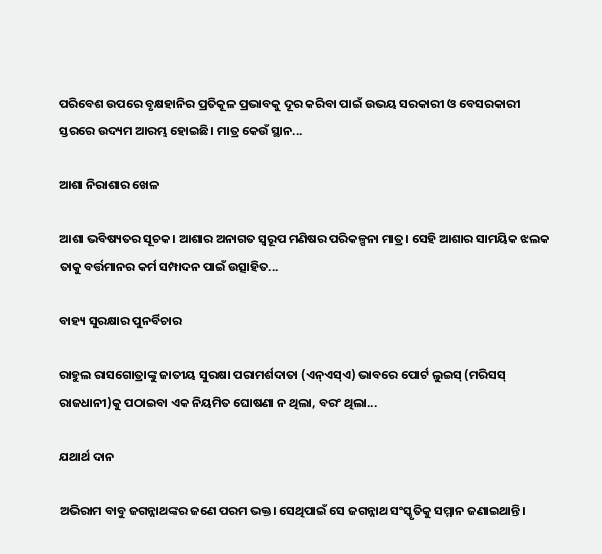ପରିବେଶ ଉପରେ ବୃକ୍ଷହାନିର ପ୍ରତିକୂଳ ପ୍ରଭାବକୁ ଦୂର କରିବା ପାଇଁ ଉଭୟ ସରକାରୀ ଓ ବେସରକାରୀ ସ୍ତରରେ ଉଦ୍ୟମ ଆରମ୍ଭ ହୋଇଛି। ମାତ୍ର କେଉଁ ସ୍ଥାନ...

ଆଶା ନିରାଶାର ଖେଳ

ଆଶା ଭବିଷ୍ୟତର ସୂଚକ। ଆଶାର ଅନାଗତ ସ୍ବରୂପ ମଣିଷର ପରିକଳ୍ପନା ମାତ୍ର। ସେହି ଆଶାର ସାମୟିକ ଝଲକ ତାକୁ ବର୍ତ୍ତମାନର କର୍ମ ସମ୍ପାଦନ ପାଇଁ ଉତ୍ସାହିତ...

ବାହ୍ୟ ସୁରକ୍ଷାର ପୁନର୍ବିଚାର

ରାହୁଲ ରାସଗୋତ୍ରାଙ୍କୁ ଜାତୀୟ ସୁରକ୍ଷା ପରାମର୍ଶଦାତା (ଏନ୍‌ଏସ୍‌ଏ) ଭାବରେ ପୋର୍ଟ ଲୁଇସ୍‌ (ମରିସସ୍‌ ରାଜଧାନୀ)କୁ ପଠାଇବା ଏକ ନିୟମିତ ଘୋଷଣା ନ ଥିଲା, ବରଂ ଥିଲା...

ଯଥାର୍ଥ ଦାନ

ଅଭିରାମ ବାବୁ ଜଗନ୍ନାଥଙ୍କର ଜଣେ ପରମ ଭକ୍ତ। ସେଥିପାଇଁ ସେ ଜଗନ୍ନାଥ ସଂସ୍କୃତିକୁ ସମ୍ମାନ ଜଣାଇଥାନ୍ତି।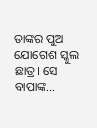ତାଙ୍କର ପୁଅ ଯୋଗେଶ ସ୍କୁଲ ଛାତ୍ର। ସେ ବାପାଙ୍କ...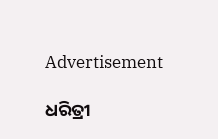Advertisement

ଧରିତ୍ରୀ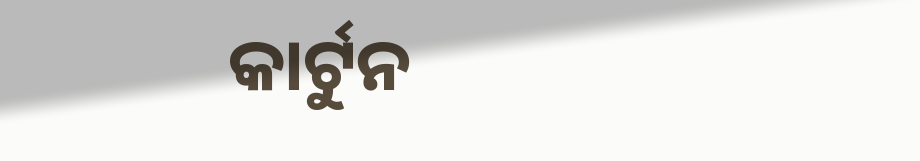କାର୍ଟୁନ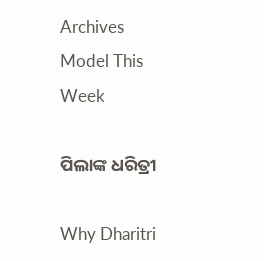Archives
Model This Week

ପିଲାଙ୍କ ଧରିତ୍ରୀ

Why Dharitri